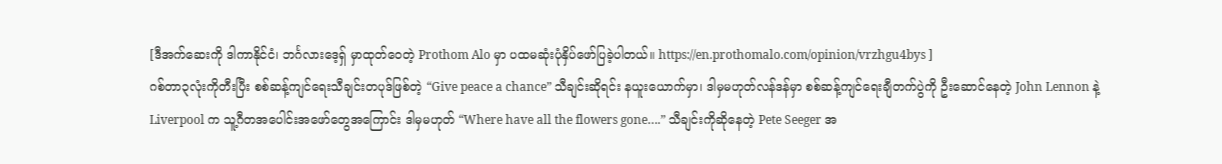[ဒီအက်ဆေးကို ဒါကာနိုင်ငံ၊ ဘင်္ဂလားဒေ့ရှ် မှာထုတ်ဝေတဲ့ Prothom Alo မှာ ပထမဆုံးပုံနှိပ်ဖော်ပြခဲ့ပါတယ်။ https://en.prothomalo.com/opinion/vrzhgu4bys ]
ဂစ်တာ၃လုံးကိုတီးပြီး စစ်ဆန့်ကျင်ရေးသီချင်းတပုဒ်ဖြစ်တဲ့ “Give peace a chance” သီချင်းဆိုရင်း နယူးယောက်မှာ၊ ဒါမှမဟုတ်လန်ဒန်မှာ စစ်ဆန့်ကျင်ရေးချီတက်ပွဲကို ဦးဆောင်နေတဲ့ John Lennon နဲ့ Liverpool က သူ့ဂီတအပေါင်းအဖော်တွေအကြောင်း ဒါမှမဟုတ် “Where have all the flowers gone….” သီချင်းကိုဆိုနေတဲ့ Pete Seeger အ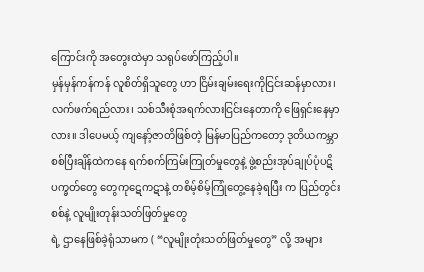ကြောင်းကို အတွေးထဲမှာ သရုပ်ဖော်ကြည့်ပါ။
မှန်မှန်ကန်ကန် လူစိတ်ရှိသူတွေ ဟာ ငြိမ်းချမ်းရေးကိုငြင်းဆန်မှာလား၊ လက်ဖက်ရည်လား၊ သစ်သီးစုံအရက်လားငြင်းနေတာကို ဖြေရှင်းနေမှာလား။ ဒါပေမယ့် ကျနော့်ဇာတိဖြစ်တဲ့ မြန်မာပြည်ကတော့ ဒုတိယကမ္ဘာစစ်ပြီးချိန်ထဲကနေ ရက်စက်ကြမ်းကြုတ်မှုတွေနဲ့ ဖွဲ့စည်းအုပ်ချုပ်ပုံပဋိပက္ခတ်တွေ တွေကုဋေကဋာနဲ့ တစိမ့်စိမ့်ကြုံတွေ့နေခဲ့ရပြီး က ပြည်တွင်းစစ်နဲ့ လူမျိုးတုန်းသတ်ဖြတ်မှုတွေ
ရဲ့ ဌာနေဖြစ်ခဲ့ရုံသာမက ( “လူမျိုးတုံးသတ်ဖြတ်မှုတွေ” လို့ အများ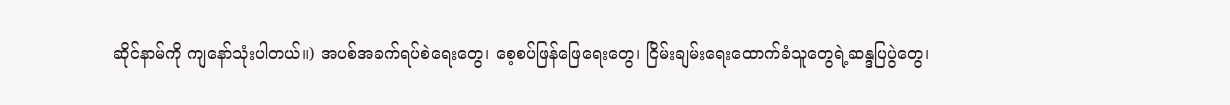ဆိုင်နာမ်ကို ကျနော်သုံးပါတယ်။) အပစ်အခက်ရပ်စဲရေးတွေ၊ စေ့စပ်ဖြန်ဖြေရေးတွေ၊ ငြိမ်းချမ်းရေးထောက်ခံသူတွေရဲ့ဆန္ဒပြပွဲတွေ၊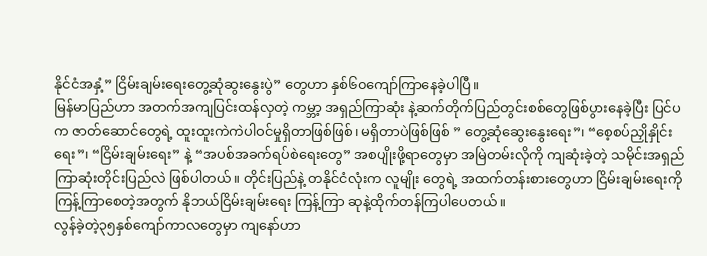နိုင်ငံအနှံ့” ငြိမ်းချမ်းရေးတွေ့ဆုံဆွးနွေးပွဲ” တွေဟာ နှစ်၆၀ကျော်ကြာနေခဲ့ပါပြီ။
မြန်မာပြည်ဟာ အတက်အကျပြင်းထန်လှတဲ့ ကမ္ဘာ့ အရှည်ကြာဆုံး နဲ့ဆက်တိုက်ပြည်တွင်းစစ်တွေဖြစ်ပွားနေခဲ့ပြီး ပြင်ပက ဇာတ်ဆောင်တွေရဲ့ ထူးထူးကဲကဲပါဝင်မှုရှိတာဖြစ်ဖြစ်၊ မရှိတာပဲဖြစ်ဖြစ် ” တွေ့ဆုံဆွေးနွေးရေး”၊ “စေ့စပ်ညှိုနှိုင်းရေး”၊ “ငြိမ်းချမ်းရေး” နဲ့ “အပစ်အခက်ရပ်စဲရေးတွေ” အစပျိုးဖို့ရာတွေမှာ အမြဲတမ်းလိုကို ကျဆုံးခဲ့တဲ့ သမိုင်းအရှည်ကြာဆုံးတိုင်းပြည်လဲ ဖြစ်ပါတယ်။ တိုင်းပြည်နဲ့ တနိုင်ငံလုံးက လူမျိုး တွေရဲ့ အထက်တန်းစားတွေဟာ ငြိမ်းချမ်းရေးကိုကြန့်ကြာစေတဲ့အတွက် နိုဘယ်ငြိမ်းချမ်းရေး ကြန့်ကြာ ဆုနဲ့ထိုက်တန်ကြပါပေတယ်။
လွန်ခဲ့တဲ့၃၅နှစ်ကျော်ကာလတွေမှာ ကျနော်ဟာ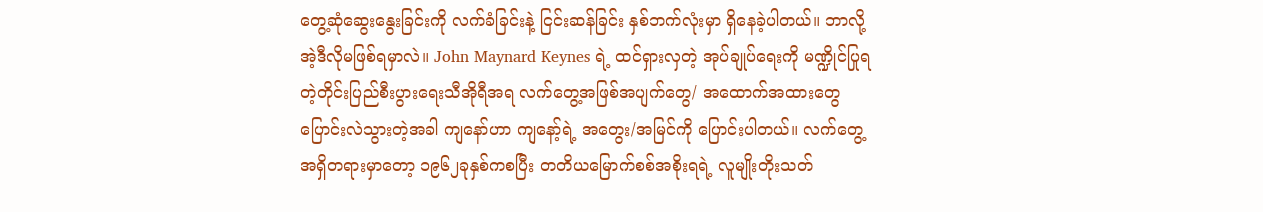တွေ့ဆုံဆွေးနွေးခြင်းကို လက်ခံခြင်းနဲ့ ငြင်းဆန်ခြင်း နှစ်ဘက်လုံးမှာ ရှိနေခဲ့ပါတယ်။ ဘာလို့ အဲ့ဒီလိုမဖြစ်ရမှာလဲ။ John Maynard Keynes ရဲ့ ထင်ရှားလှတဲ့ အုပ်ချုပ်ရေးကို မဏ္ဍိုင်ပြုရတဲ့တိုင်းပြည်စီးပွားရေးသီအိုရီအရ လက်တွေ့အဖြစ်အပျက်တွေ/ အထောက်အထားတွေ ပြောင်းလဲသွားတဲ့အခါ ကျနော်ဟာ ကျနော့်ရဲ့ အတွေး/အမြင်ကို ပြောင်းပါတယ်။ လက်တွေ့အရှိတရားမှာတော့ ၁၉၆၂ခုနှစ်ကစပြီး တတိယမြောက်စစ်အစိုးရရဲ့ လူမျိုးတိုးသတ်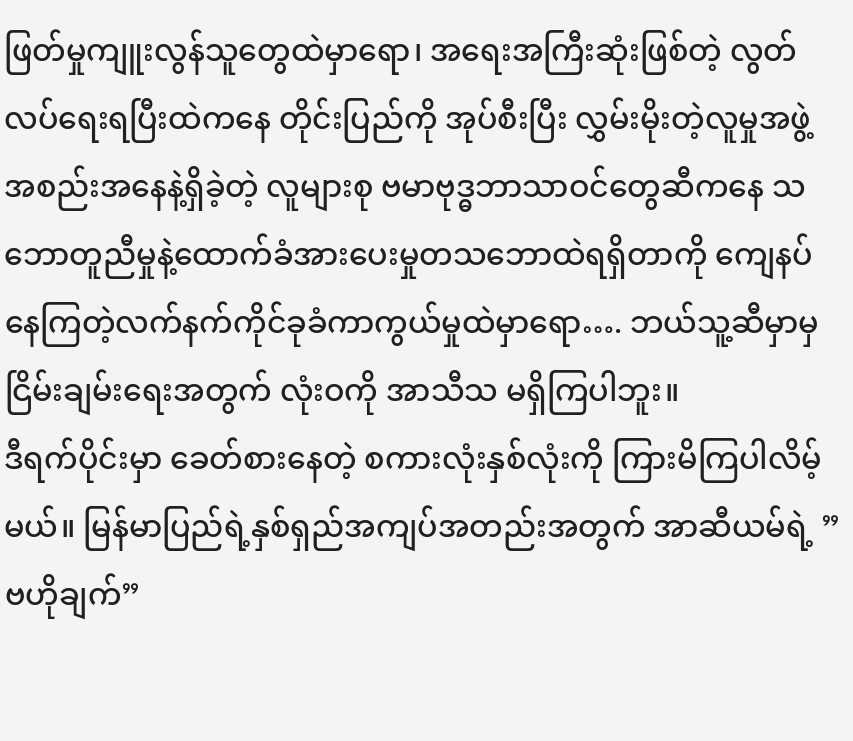ဖြတ်မှုကျူးလွန်သူတွေထဲမှာရော၊ အရေးအကြီးဆုံးဖြစ်တဲ့ လွတ်လပ်ရေးရပြီးထဲကနေ တိုင်းပြည်ကို အုပ်စီးပြီး လွှမ်းမိုးတဲ့လူမှုအဖွဲ့အစည်းအနေနဲ့ရှိခဲ့တဲ့ လူများစု ဗမာဗုဒ္ဓဘာသာဝင်တွေဆီကနေ သဘောတူညီမှုနဲ့ထောက်ခံအားပေးမှုတသဘောထဲရရှိတာကို ကျေနပ်နေကြတဲ့လက်နက်ကိုင်ခုခံကာကွယ်မှုထဲမှာရော…. ဘယ်သူ့ဆီမှာမှ ငြိမ်းချမ်းရေးအတွက် လုံးဝကို အာသီသ မရှိကြပါဘူး။
ဒီရက်ပိုင်းမှာ ခေတ်စားနေတဲ့ စကားလုံးနှစ်လုံးကို ကြားမိကြပါလိမ့်မယ်။ မြန်မာပြည်ရဲ့နှစ်ရှည်အကျပ်အတည်းအတွက် အာဆီယမ်ရဲ့ ” ဗဟိုချက်”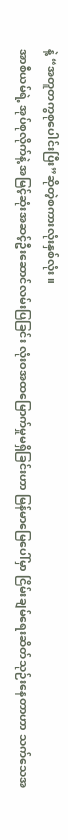နဲ့ “အတူတကွစုပေါင်းပြီး”ဆိုတဲ့စကားလုံးနှစ်လုံး။
အာစီယမ်ရဲ့ အုပ်စုလိုက်နဲ့ အမြင့်ဆုံးအဆင့်ဦးဆောင်လမ်းပြခြင်း လုံးဝအထမြောက်မှုမရှိခြင်းဟာ မြန်မာမြေပေါ်မှာ ငြိမ်းချမ်ရေးဆိတ်သုဉ်းနေတာဟာ သက်သေအ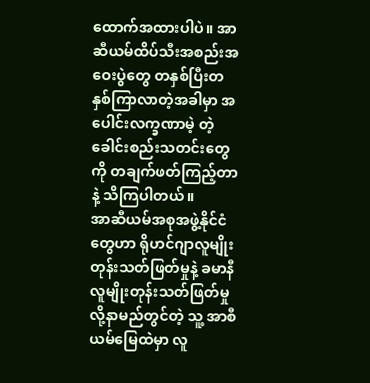ထောက်အထားပါပဲ။ အာဆီယမ်ထိပ်သီးအစည်းအဝေးပွဲတွေ တနှစ်ပြီးတနှစ်ကြာလာတဲ့အခါမှာ အပေါင်းလက္ခဏာမဲ့ တဲ့ ခေါင်းစည်းသတင်းတွေကို တချက်ဖတ်ကြည့်တာနဲ့ သိကြပါတယ်။
အာဆီယမ်အစုအဖွဲ့နိုင်ငံတွေဟာ ရိုဟင်ဂျာလူမျိုးတုန်းသတ်ဖြတ်မှုနဲ့ ခမာနီလူမျိုးတုန်းသတ်ဖြတ်မှုလို့နာမည်တွင်တဲ့ သူ့ အာစီယမ်မြေထဲမှာ လူ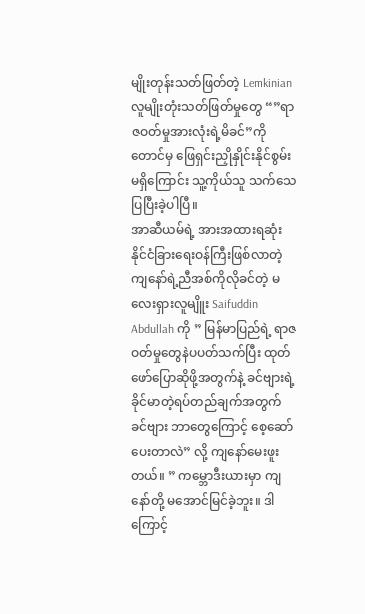မျိုးတုန်းသတ်ဖြတ်တဲ့ Lemkinian လူမျိုးတုံးသတ်ဖြတ်မှုတွေ “”ရာဇဝတ်မှုအားလုံးရဲ့မိခင်”ကိုတောင်မှ ဖြေရှင်းညှိုနှိုင်းနိုင်စွမ်း မရှိကြောင်း သူ့ကိုယ်သူ သက်သေပြပြီးခဲ့ပါပြီ။
အာဆီယမ်ရဲ့ အားအထားရဆုံး နိုင်ငံခြားရေးဝန်ကြီးဖြစ်လာတဲ့ ကျနော်ရဲ့ညီအစ်ကိုလိုခင်တဲ့ မလေးရှားလူမျိူး Saifuddin Abdullah ကို ” မြန်မာပြည်ရဲ့ ရာဇဝတ်မှုတွေနဲပပတ်သက်ပြီး ထုတ်ဖော်ပြောဆိုဖို့အတွက်နဲ့ ခင်ဗျားရဲ့ခိုင်မာတဲ့ရပ်တည်ချက်အတွက် ခင်ဗျား ဘာတွေကြောင့် စေ့ဆော်ပေးတာလဲ” လို့ ကျနော်မေးဖူးတယ်။ ” ကမ္ဘောဒီးယားမှာ ကျနော်တို့ မအောင်မြင်ခဲ့ဘူး။ ဒါကြောင့်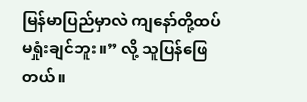မြန်မာပြည်မှာလဲ ကျနော်တို့ထပ်မရှုံးချင်ဘူး။” လို့ သူပြန်ဖြေတယ်။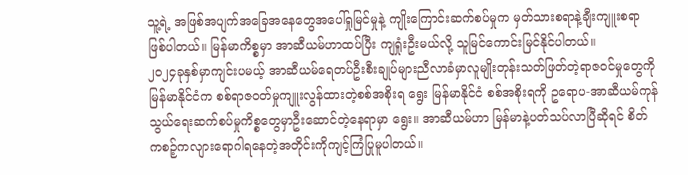သူ့ရဲ့ အဖြစ်အပျက်အခြေအနေတွေအပေါ်ရှုမြင်မှုနဲ့ ကျိုးကြောင်းဆက်စပ်မှုက မှတ်သားစရာနဲ့ချီးကျူးစရာဖြစ်ပါတယ်။ မြန်မာကိစ္စမှာ အာဆီယမ်ဟာထပ်ပြီး ကျရှုံးဦးမယ်လို့ သူမြင်ကောင်းမြင်နိုင်ပါတယ်။
၂၀၂၄ခုနှစ်မှာကျင်းပမယ့် အာဆီယမ်ရေတပ်ဦးစီးချုပ်များညီလာခံမှာလူမျိုးတုန်းသတ်ဖြတ်တဲ့ရာဇဝင်မှုတွေကို မြန်မာနိုင်ငံက စစ်ရာဇဝတ်မှုကျူးလွန်ထားတဲ့စစ်အစိုးရ ရွေး မြန်မာနိုင်ငံ စစ်အစိုးရကို ဥရောပ-အာဆီယမ်ကုန်သွယ်ရေးဆက်စပ်မှုကိစ္စတွေမှာဦးဆောင်တဲ့နေရာမှာ ရွေး။ အာဆီယမ်ဟာ မြန်မာနဲ့ပတ်သပ်လာပြီဆိုရင် စိတ်ကစဉ့်ကလျားရောဂါရနေတဲ့အတိုင်းကိုကျင့်ကြံပြုမူပါတယ်။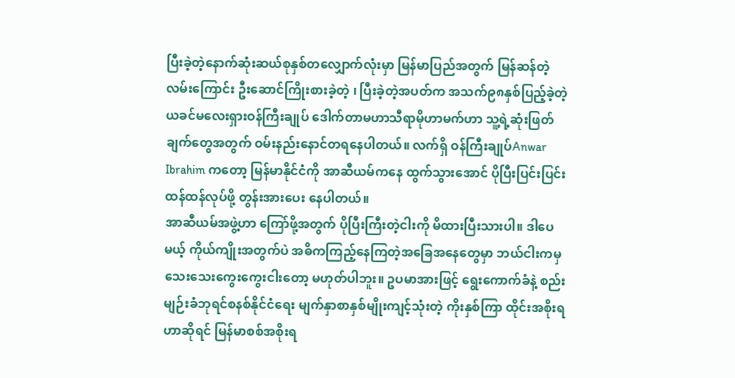ပြီးခဲ့တဲ့နောက်ဆုံးဆယ်စုနှစ်တလျှောက်လုံးမှာ မြန်မာပြည်အတွက် မြန်ဆန်တဲ့လမ်းကြောင်း ဦးဆောင်ကြိုးစားခဲ့တဲ့ ၊ ပြီးခဲ့တဲ့အပတ်က အသက်၉၈နှစ်ပြည့်ခဲ့တဲ့ ယခင်မလေးရှားဝန်ကြီးချုပ် ဒေါက်တာမဟာသီရာမိုဟာမက်ဟာ သူ့ရဲ့ဆုံးဖြတ်ချက်တွေအတွက် ဝမ်းနည်းနောင်တရနေပါတယ်။ လက်ရှိ ဝန်ကြီးချုပ်Anwar Ibrahim ကတော့ မြန်မာနိုင်ငံကို အာဆီယမ်ကနေ ထွက်သွားအောင် ပိုပြီးပြင်းပြင်းထန်ထန်လုပ်ဖို့ တွန်းအားပေး နေပါတယ်။
အာဆီယမ်အဖွဲ့ဟာ ကြော်ဖို့အတွက် ပိုပြီးကြီးတဲ့ငါးကို မိထားပြီးသားပါ။ ဒါပေမယ့် ကိုယ်ကျိုးအတွက်ပဲ အဓိကကြည့်နေကြတဲ့အခြေအနေတွေမှာ ဘယ်ငါးကမှ သေးသေးကွေးကွေးငါးတော့ မဟုတ်ပါဘူး။ ဥပမာအားဖြင့် ရွေးကောက်ခံနဲ့ စည်းမျဉ်းခံဘုရင်စနစ်နိုင်ငံရေး မျက်နှာစာနှစ်မျိုးကျင့်သုံးတဲ့ ကိုးနှစ်ကြာ ထိုင်းအစိုးရဟာဆိုရင် မြန်မာစစ်အစိုးရ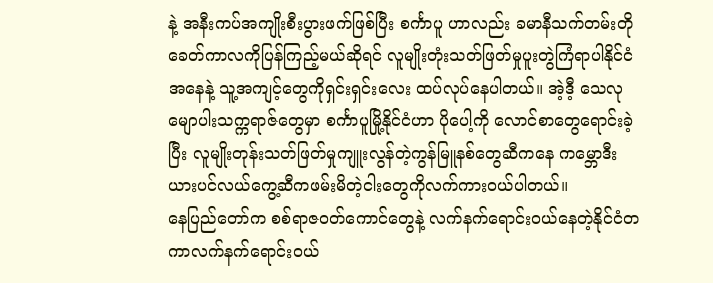နဲ့ အနီးကပ်အကျိုးစီးပွားဖက်ဖြစ်ပြီး စင်္ကာပူ ဟာလည်း ခမာနီသက်တမ်းတိုခေတ်ကာလကိုပြန်ကြည့်မယ်ဆိုရင် လူမျိုးတုံးသတ်ဖြတ်မှုပူးတွဲကြံရာပါနိုင်ငံအနေနဲ့ သူ့အကျင့်တွေကိုရှင်းရှင်းလေး ထပ်လုပ်နေပါတယ်။ အဲ့ဒီ့ သေလုမျောပါးသက္ကရာဇ်တွေမှာ စင်္ကာပူမြို့နိုင်ငံဟာ ပိုပေါ့ကို လောင်စာတွေရောင်းခဲ့ပြီး လူမျိုးတုန်းသတ်ဖြတ်မှုကျူးလွန်တဲ့ကွန်မြူနစ်တွေဆီကနေ ကမ္ဘောဒီးယားပင်လယ်ကွေ့ဆီကဖမ်းမိတဲ့ငါးတွေကိုလက်ကားဝယ်ပါတယ်။
နေပြည်တော်က စစ်ရာဇဝတ်ကောင်တွေနဲ့ လက်နက်ရောင်းဝယ်နေတဲ့နိုင်ငံတကာလက်နက်ရောင်းဝယ်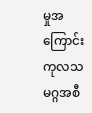မှုအကြောင်း ကုလသမဂ္ဂအစီ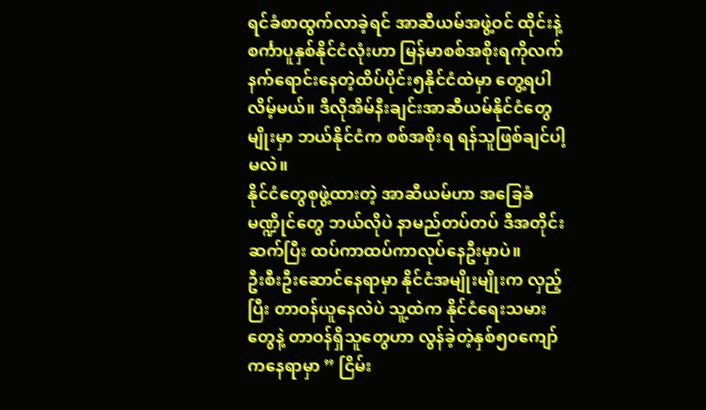ရင်ခံစာထွက်လာခဲ့ရင် အာဆီယမ်အဖွဲ့ဝင် ထိုင်းနဲ့စင်္ကာပူနှစ်နိုင်ငံလုံးဟာ မြန်မာစစ်အစိုးရကိုလက်နက်ရောင်းနေတဲ့ထိပ်ပိုင်း၅နိုင်ငံထဲမှာ တွေ့ရပါလိမ့်မယ်။ ဒီလိုအိမ်နီးချင်းအာဆီယမ်နိုင်ငံတွေမျိုးမှာ ဘယ်နိုင်ငံက စစ်အစိုးရ ရန်သူဖြစ်ချင်ပါ့မလဲ။
နိုင်ငံတွေစုဖွဲ့ထားတဲ့ အာဆီယမ်ဟာ အခြေခံမဏ္ဍိုင်တွေ ဘယ်လိုပဲ နာမည်တပ်တပ် ဒီအတိုင်းဆက်ပြီး ထပ်ကာထပ်ကာလုပ်နေဦးမှာပဲ။
ဦးစီးဦးဆောင်နေရာမှာ နိုင်ငံအမျိုးမျိုးက လှည့်ပြီး တာဝန်ယူနေလဲပဲ သူ့ထဲက နိုင်ငံရေးသမားတွေနဲ့ တာဝန်ရှိသူတွေဟာ လွန်ခဲ့တဲ့နှစ်၅၀ကျော်ကနေရာမှာ ” ငြိမ်း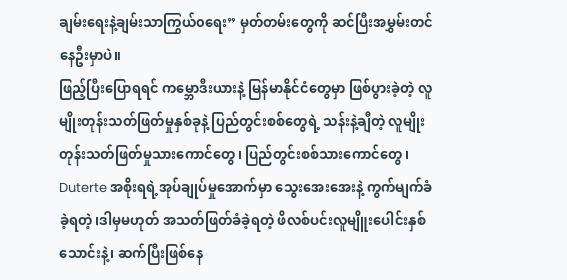ချမ်းရေးနဲ့ချမ်းသာကြွယ်၀ရေး” မှတ်တမ်းတွေကို ဆင်ပြီးအမွှမ်းတင်နေဦးမှာပဲ။
ဖြည့်ပြီးပြောရရင် ကမ္ဘောဒီးယားနဲ့ မြန်မာနိုင်ငံတွေမှာ ဖြစ်ပွားခဲ့တဲ့ လူမျိုးတုန်းသတ်ဖြတ်မှုနှစ်ခုနဲ့ ပြည်တွင်းစစ်တွေရဲ့ သန်းနဲ့ချီတဲ့ လူမျိုးတုန်းသတ်ဖြတ်မှုသားကောင်တွေ၊ ပြည်တွင်းစစ်သားကောင်တွေ၊ Duterte အစိုးရရဲ့အုပ်ချုပ်မှုအောက်မှာ သွေးအေးအေးနဲ့ ကွက်မျက်ခံခဲ့ရတဲ့၊ဒါမှမဟုတ် အသတ်ဖြတ်ခံခဲ့ရတဲ့ ဖိလစ်ပင်းလူမျိူးပေါင်းနှစ်သောင်းနဲ့၊ ဆက်ပြီးဖြစ်နေ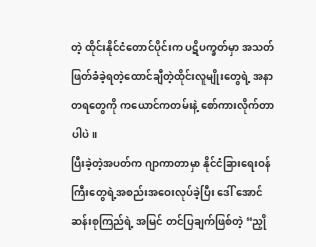တဲ့ ထိုင်းနိုင်ငံတောင်ပိုင်းက ပဋိပက္ခတ်မှာ အသတ်ဖြတ်ခံခဲ့ရတဲ့ထောင်ချီတဲ့ထိုင်းလူမျိုးတွေရဲ့ အနာတရတွေကို ကယောင်ကတမ်းနဲ့ စော်ကားလိုက်တာပါပဲ။
ပြီးခဲ့တဲ့အပတ်က ဂျာကာတာမှာ နိုင်ငံခြားရေးဝန်ကြီးတွေရဲ့အစည်းအဝေးလုပ်ခဲ့ပြီး ဒေါ် အောင်ဆန်းစုကြည်ရဲ့ အမြင် တင်ပြချက်ဖြစ်တဲ့ “ညှို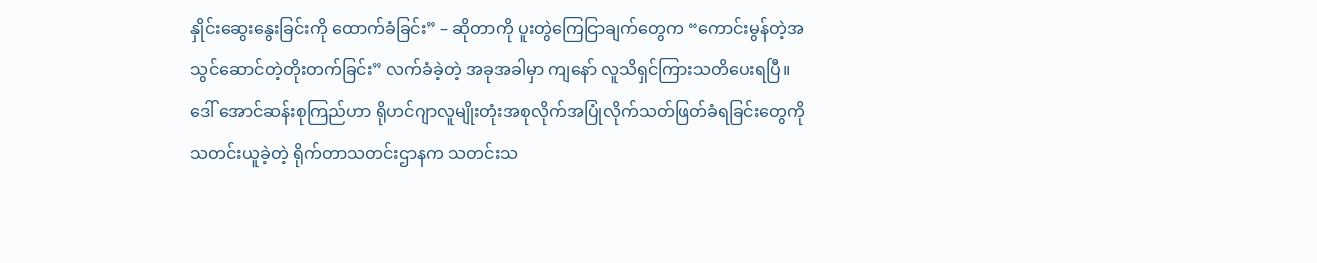နှိုင်းဆွေးနွေးခြင်းကို ထောက်ခံခြင်း” – ဆိုတာကို ပူးတွဲကြေငြာချက်တွေက “ကောင်းမွန်တဲ့အသွင်ဆောင်တဲ့တိုးတက်ခြင်း” လက်ခံခဲ့တဲ့ အခုအခါမှာ ကျနော် လူသိရှင်ကြားသတိပေးရပြီ။
ဒေါ် အောင်ဆန်းစုကြည်ဟာ ရိုဟင်ဂျာလူမျိုးတုံးအစုလိုက်အပြုံလိုက်သတ်ဖြတ်ခံရခြင်းတွေကို သတင်းယူခဲ့တဲ့ ရိုက်တာသတင်းဌာနက သတင်းသ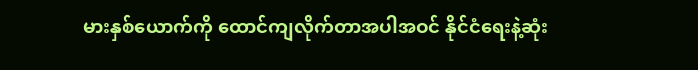မားနှစ်ယောက်ကို ထောင်ကျလိုက်တာအပါအဝင် နိုင်ငံရေးနဲ့ဆုံး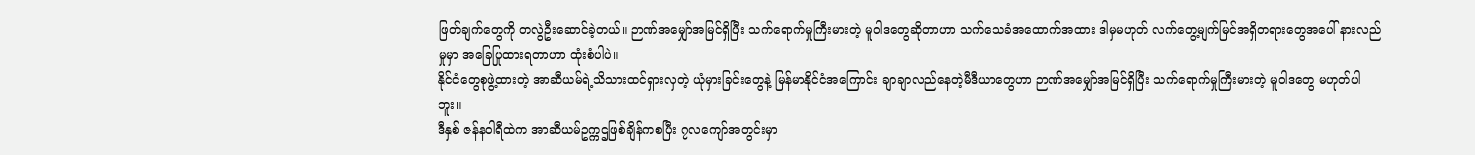ဖြတ်ချက်တွေကို တလွဲဦးဆောင်ခဲ့တယ်။ ဉာဏ်အမျှော်အမြင်ရှိပြီး သက်ရောက်မှုကြီးမားတဲ့ မူဝါဒတွေဆိုတာဟာ သက်သေခံအထောက်အထား ဒါမှမဟုတ် လက်တွေ့မျက်မြင်အရှိတရားတွေအပေါ် နားလည်မှုမှာ အခြေပြုထားရတာဟာ ထုံးစံပါပဲ။
နိုင်ငံတွေစုဖွဲ့ထားတဲ့ အာဆီယမ်ရဲ့သိသားထင်ရှားလှတဲ့ ယုံမှားခြင်းတွေနဲ့ မြန်မာနိုင်ငံအကြောင်း ချာချာလည်နေတဲ့မီဒီယာတွေဟာ ဉာဏ်အမျှော်အမြင်ရှိပြီး သက်ရောက်မှုကြီးမားတဲ့ မူဝါဒတွေ မဟုတ်ပါဘူး။
ဒီနှစ် ဇန်နဝါရီထဲက အာဆီယမ်ဥက္ကဌဖြစ်ချိန်ကစပြီး ၇လကျော်အတွင်းမှာ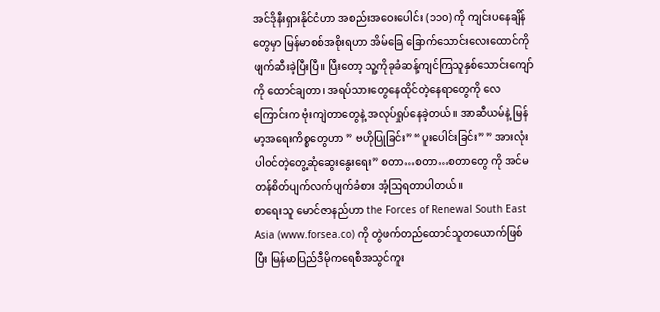အင်ဒိုနီးရှားနိုင်ငံဟာ အစည်းအဝေးပေါင်း (၁၁၀) ကို ကျင်းပနေချိန်တွေမှာ မြန်မာစစ်အစိုးရဟာ အိမ်ခြေ ခြောက်သောင်းလေးထောင်ကိုဖျက်ဆီးခဲ့ပြီးပြီ။ ပြီးတော့ သူ့ကိုခုခံဆန့်ကျင်ကြသူနှစ်သောင်းကျော်ကို ထောင်ချတာ၊ အရပ်သားတွေနေထိုင်တဲ့နေရာတွေကို လေကြောင်းက ဗုံးကျဲတာတွေနဲ့ အလုပ်ရှုပ်နေခဲ့တယ်။ အာဆီယမ်နဲ့ မြန်မာ့အရေးကိစ္စတွေဟာ ” ဗဟိုပြုခြင်း” “ပူးပေါင်းခြင်း” ” အားလုံးပါဝင်တဲ့တွေ့ဆုံဆွေးနွေးရေး” စတာ…စတာ…စတာတွေ ကို အင်မတန်စိတ်ပျက်လက်ပျက်ခံစား အံ့သြရတာပါတယ်။
စာရေးသူ မောင်ဇာနည်ဟာ the Forces of Renewal South East Asia (www.forsea.co) ကို တွဲဖက်တည်ထောင်သူတယောက်ဖြစ်ပြီး မြန်မာပြည်ဒီမိုကရေစီအသွင်ကူး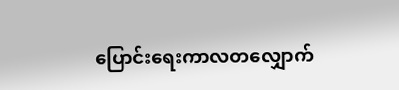ပြောင်းရေးကာလတလျှောက်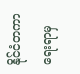နိုင်ငံတကာရေးရာမှ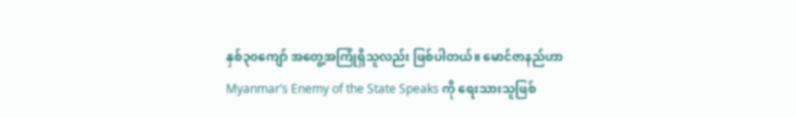နှစ်၃၀ကျော် အတွေ့အကြုံရှိသူလည်း ဖြစ်ပါတယ်။ မောင်ဇာနည်ဟာ Myanmar’s Enemy of the State Speaks ကို ရေးသားသူဖြစ်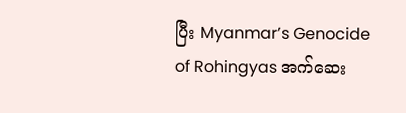ပြီး Myanmar’s Genocide of Rohingyas အက်ဆေး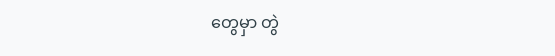တွေမှာ တွဲ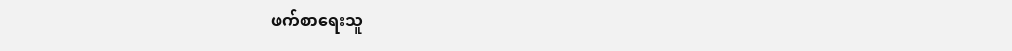ဖက်စာရေးသူ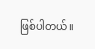ဖြစ်ပါတယ်။